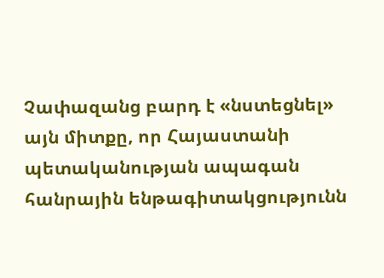Չափազանց բարդ է «նստեցնել» այն միտքը, որ Հայաստանի պետականության ապագան հանրային ենթագիտակցությունն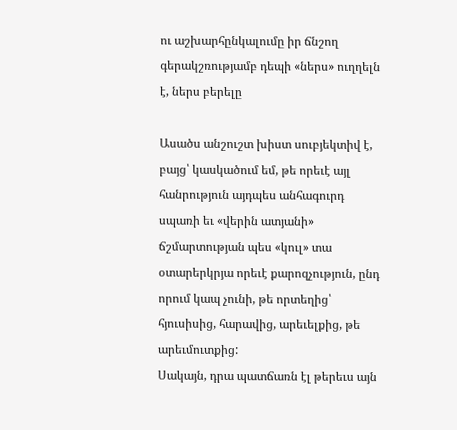ու աշխարհընկալումը իր ճնշող գերակշռությամբ դեպի «ներս» ուղղելն է, ներս բերելը

Ասածս անշուշտ խիստ սուբյեկտիվ է, բայց՝ կասկածում եմ, թե որեւէ այլ հանրություն այդպես անհագուրդ սպառի եւ «վերին ատյանի» ճշմարտության պես «կուլ» տա օտարերկրյա որեւէ քարոզչություն, ընդ որում կապ չունի, թե որտեղից՝ հյուսիսից, հարավից, արեւելքից, թե արեւմուտքից:
Սակայն, դրա պատճառն էլ թերեւս այն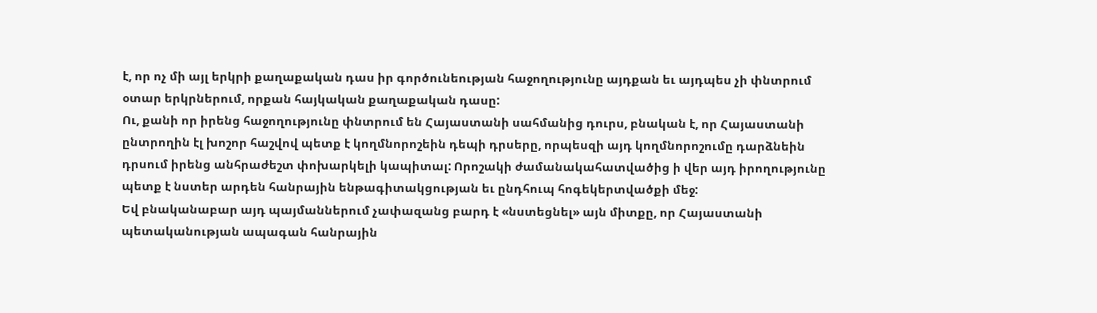է, որ ոչ մի այլ երկրի քաղաքական դաս իր գործունեության հաջողությունը այդքան եւ այդպես չի փնտրում օտար երկրներում, որքան հայկական քաղաքական դասը:
Ու, քանի որ իրենց հաջողությունը փնտրում են Հայաստանի սահմանից դուրս, բնական է, որ Հայաստանի ընտրողին էլ խոշոր հաշվով պետք է կողմնորոշեին դեպի դրսերը, որպեսզի այդ կողմնորոշումը դարձնեին դրսում իրենց անհրաժեշտ փոխարկելի կապիտալ: Որոշակի ժամանակահատվածից ի վեր այդ իրողությունը պետք է նստեր արդեն հանրային ենթագիտակցության եւ ընդհուպ հոգեկերտվածքի մեջ:
Եվ բնականաբար այդ պայմաններում չափազանց բարդ է «նստեցնել» այն միտքը, որ Հայաստանի պետականության ապագան հանրային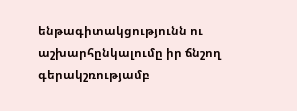ենթագիտակցությունն ու աշխարհընկալումը իր ճնշող գերակշռությամբ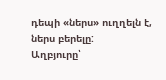դեպի «ներս» ուղղելն է, ներս բերելը:
Աղբյուրը՝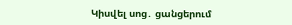Կիսվել սոց․ ցանցերում